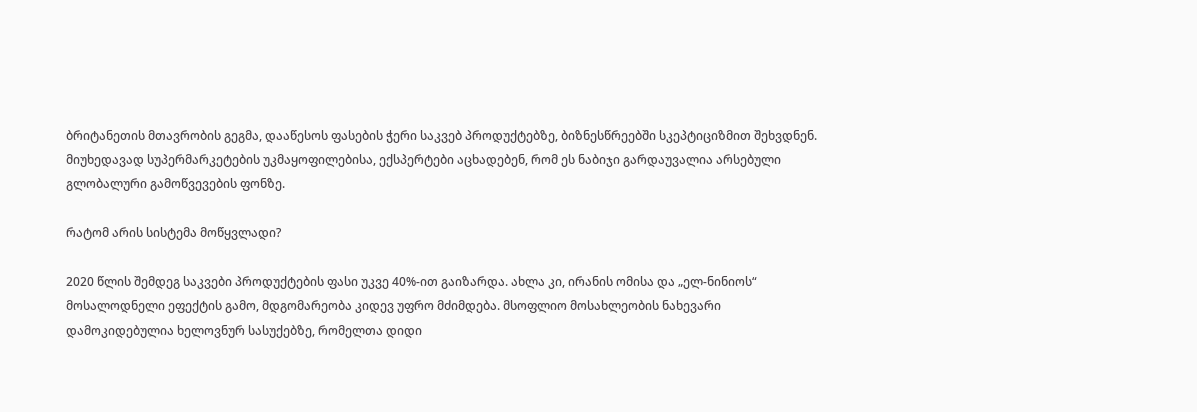ბრიტანეთის მთავრობის გეგმა, დააწესოს ფასების ჭერი საკვებ პროდუქტებზე, ბიზნესწრეებში სკეპტიციზმით შეხვდნენ. მიუხედავად სუპერმარკეტების უკმაყოფილებისა, ექსპერტები აცხადებენ, რომ ეს ნაბიჯი გარდაუვალია არსებული გლობალური გამოწვევების ფონზე.

რატომ არის სისტემა მოწყვლადი?

2020 წლის შემდეგ საკვები პროდუქტების ფასი უკვე 40%-ით გაიზარდა. ახლა კი, ირანის ომისა და „ელ-ნინიოს“ მოსალოდნელი ეფექტის გამო, მდგომარეობა კიდევ უფრო მძიმდება. მსოფლიო მოსახლეობის ნახევარი დამოკიდებულია ხელოვნურ სასუქებზე, რომელთა დიდი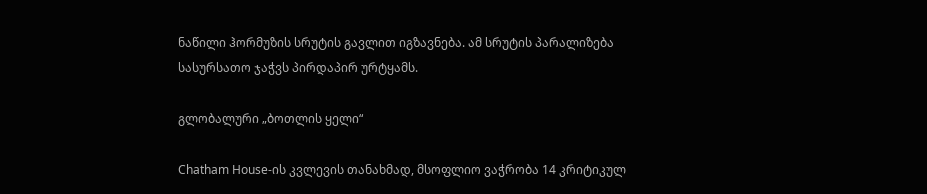ნაწილი ჰორმუზის სრუტის გავლით იგზავნება. ამ სრუტის პარალიზება სასურსათო ჯაჭვს პირდაპირ ურტყამს.

გლობალური „ბოთლის ყელი“

Chatham House-ის კვლევის თანახმად, მსოფლიო ვაჭრობა 14 კრიტიკულ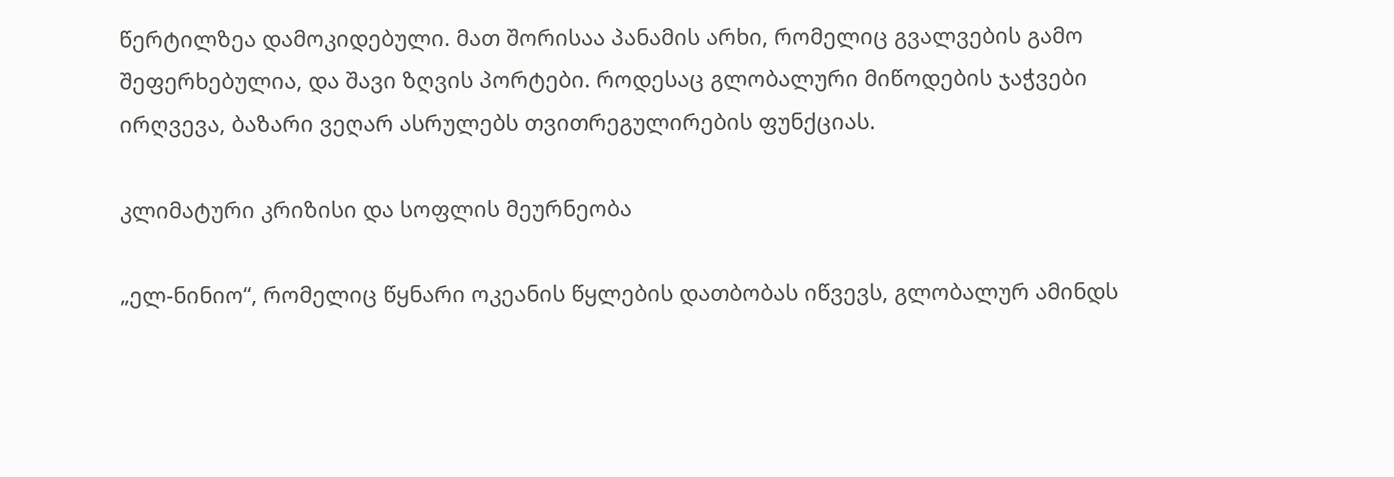წერტილზეა დამოკიდებული. მათ შორისაა პანამის არხი, რომელიც გვალვების გამო შეფერხებულია, და შავი ზღვის პორტები. როდესაც გლობალური მიწოდების ჯაჭვები ირღვევა, ბაზარი ვეღარ ასრულებს თვითრეგულირების ფუნქციას.

კლიმატური კრიზისი და სოფლის მეურნეობა

„ელ-ნინიო“, რომელიც წყნარი ოკეანის წყლების დათბობას იწვევს, გლობალურ ამინდს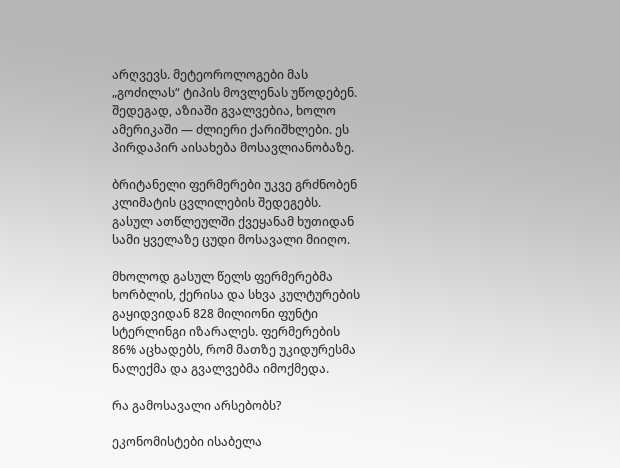არღვევს. მეტეოროლოგები მას „გოძილას“ ტიპის მოვლენას უწოდებენ. შედეგად, აზიაში გვალვებია, ხოლო ამერიკაში — ძლიერი ქარიშხლები. ეს პირდაპირ აისახება მოსავლიანობაზე.

ბრიტანელი ფერმერები უკვე გრძნობენ კლიმატის ცვლილების შედეგებს. გასულ ათწლეულში ქვეყანამ ხუთიდან სამი ყველაზე ცუდი მოსავალი მიიღო.

მხოლოდ გასულ წელს ფერმერებმა ხორბლის, ქერისა და სხვა კულტურების გაყიდვიდან 828 მილიონი ფუნტი სტერლინგი იზარალეს. ფერმერების 86% აცხადებს, რომ მათზე უკიდურესმა ნალექმა და გვალვებმა იმოქმედა.

რა გამოსავალი არსებობს?

ეკონომისტები ისაბელა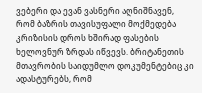ვებერი და ევან ვასნერი აღნიშნავენ, რომ ბაზრის თავისუფალი მოქმედება კრიზისის დროს ხშირად ფასების ხელოვნურ ზრდას იწვევს. ბრიტანეთის მთავრობის საიდუმლო დოკუმენტებიც კი ადასტურებს, რომ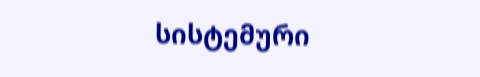სისტემური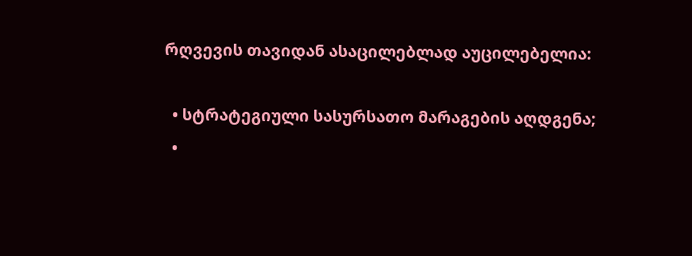რღვევის თავიდან ასაცილებლად აუცილებელია:

  • სტრატეგიული სასურსათო მარაგების აღდგენა;
  •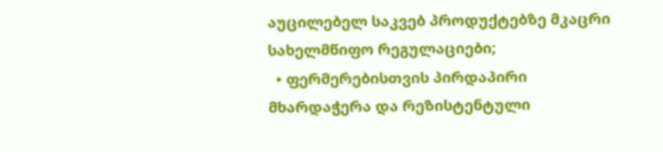აუცილებელ საკვებ პროდუქტებზე მკაცრი სახელმწიფო რეგულაციები;
  • ფერმერებისთვის პირდაპირი მხარდაჭერა და რეზისტენტული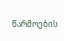წარმოების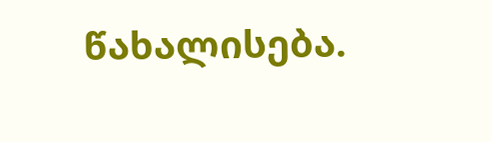წახალისება.